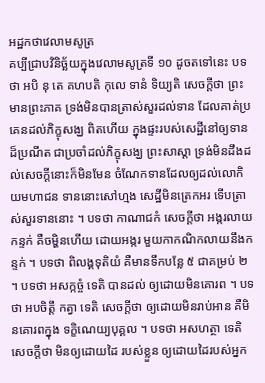អដ្ឋកថាវេលាមសូត្រ
គប្បីជ្រាបវិនិច្ឆ័យក្នុងវេលាមសូត្រទី ១០ ដូចតទៅនេះ បទថា អបិ នុ តេ គហបតិ កុលេ ទានំ ទិយ្យតិ សេចក្តីថា ព្រះមានព្រះភាគ ទ្រង់មិនបានត្រាស់សួរដល់ទាន ដែលគាត់ប្រគេនដល់ភិក្ខុសង្ឃ ពិតហើយ ក្នុងផ្ទះរបស់សេដ្ឋីនៅឲ្យទានដ៏ប្រណីត ជាប្រចាំដល់ភិក្ខុសង្ឃ ព្រះសាស្តា ទ្រង់មិនដឹងដល់សេចក្តីនោះក៏មិនមែន ចំណែកទានដែលឲ្យដល់លោកិយមហាជន ទាននោះសៅហ្មង សេដ្ឋីមិនត្រេកអរ ទើបត្រាស់សួរទាននោះ ។ បទថា កាណាជកំ សេចក្តីថា អង្ករលាយកន្ទក់ គឺចម្ហិនហើយ ដោយអង្ករ មួយកាកណិកលាយនឹងកន្ទក់ ។ បទថា ពិលង្គទុតិយំ គឺមានទឹកបន្លែ ៥ ជាគម្រប់ ២ ។ បទថា អសក្កច្ចំ ទេតិ បានដល់ ឲ្យដោយមិនគោរព ។ បទថា អបចិត្តឹ កត្វា ទេតិ សេចក្តីថា ឲ្យដោយមិនរាប់អាន គឺមិនគោរពក្នុង ទក្ខិណេយ្យបុគ្គល ។ បទថា អសហត្ថា ទេតិ សេចក្តីថា មិនឲ្យដោយដៃ របស់ខ្លួន ឲ្យដោយដៃរបស់អ្នក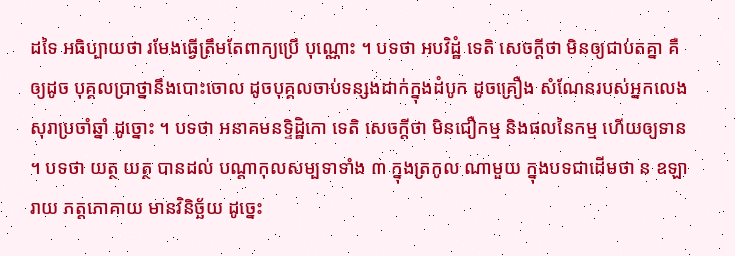ដទៃ អធិប្បាយថា រមែងធ្វើត្រឹមតែពាក្យប្រើ បុណ្ណោះ ។ បទថា អបវិដ្ឋំ ទេតិ សេចក្តីថា មិនឲ្យជាប់តគ្នា គឺឲ្យដូច បុគ្គលប្រាថ្នានឹងបោះចោល ដូចបុគ្គលចាប់ទន្សងដាក់ក្នុងដំបូក ដូចគ្រឿង សំណែនរបស់អ្នកលេងសុរាប្រចាំឆ្នាំ ដូច្នោះ ។ បទថា អនាគមនទ្ទិដ្ឋិកោ ទេតិ សេចក្តីថា មិនជឿកម្ម និងផលនៃកម្ម ហើយឲ្យទាន ។ បទថា យត្ថ យត្ថ បានដល់ បណ្តាកុលសម្បទាទាំង ៣ ក្នុងត្រកូល ណាមួយ ក្នុងបទជាដើមថា ន ឧឡារាយ ភត្តភោគាយ មានវិនិច្ឆ័យ ដូច្នេះ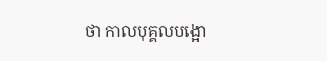ថា កាលបុគ្គលបង្អោ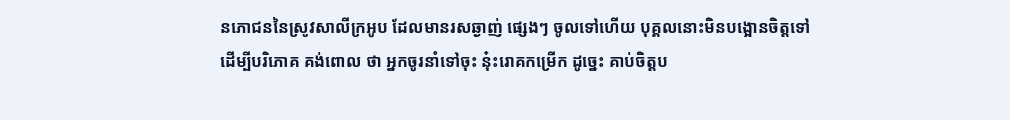នភោជននៃស្រូវសាលីក្រអូប ដែលមានរសឆ្ងាញ់ ផ្សេងៗ ចូលទៅហើយ បុគ្គលនោះមិនបង្អោនចិត្តទៅដើម្បីបរិភោគ គង់ពោល ថា អ្នកចូរនាំទៅចុះ នុ៎ះរោគកម្រើក ដូច្នេះ គាប់ចិត្តប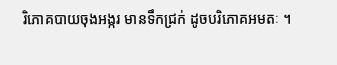រិភោគបាយចុងអង្ករ មានទឹកជ្រក់ ដូចបរិភោគអមតៈ ។